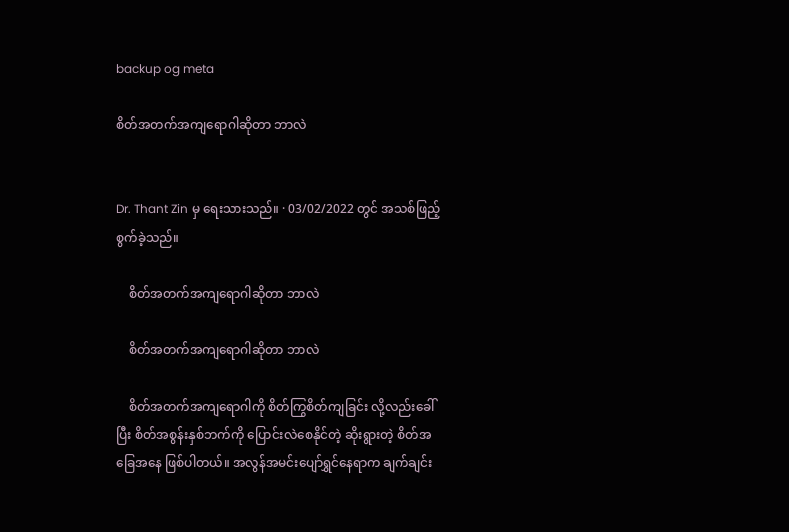backup og meta

စိတ်အတက်အကျရောဂါဆိုတာ ဘာလဲ


Dr. Thant Zin မှ ရေးသားသည်။ · 03/02/2022 တွင် အသစ်ဖြည့်စွက်ခဲ့သည်။

    စိတ်အတက်အကျရောဂါဆိုတာ ဘာလဲ

    စိတ်အတက်အကျရောဂါဆိုတာ ဘာလဲ

    စိတ်အတက်အကျရောဂါကို စိတ်ကြွစိတ်ကျခြင်း လို့လည်းခေါ်ပြီး စိတ်အစွန်းနှစ်ဘက်ကို ပြောင်းလဲစေနိုင်တဲ့ ဆိုးရွားတဲ့ စိတ်အခြေအနေ ဖြစ်ပါတယ်။ အလွန်အမင်းပျော်ရွှင်နေရာက ချက်ချင်း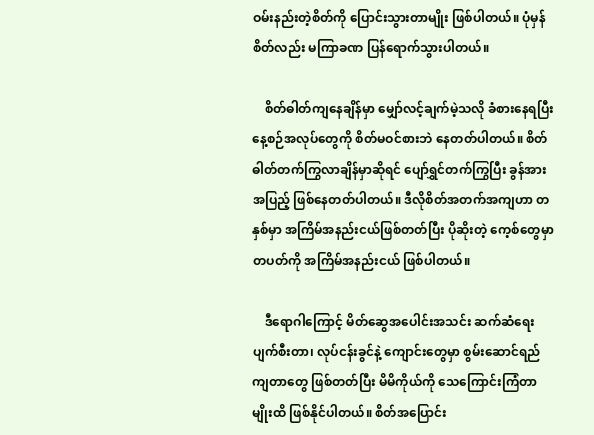ဝမ်းနည်းတဲ့စိတ်ကို ပြောင်းသွားတာမျိုး ဖြစ်ပါတယ်။ ပုံမှန်စိတ်လည်း မကြာခဏ ပြန်ရောက်သွားပါတယ်။

    စိတ်ဓါတ်ကျနေချိန်မှာ မျှော်လင့်ချက်မဲ့သလို ခံစားနေရပြီး နေ့စဉ်အလုပ်တွေကို စိတ်မဝင်စားဘဲ နေတတ်ပါတယ်။ စိတ်ဓါတ်တက်ကြွလာချိန်မှာဆိုရင် ပျော်ရွှင်တက်ကြွပြီး ခွန်အားအပြည့် ဖြစ်နေတတ်ပါတယ်။ ဒီလိုစိတ်အတက်အကျဟာ တနှစ်မှာ အကြိမ်အနည်းငယ်ဖြစ်တတ်ပြီး ပိုဆိုးတဲ့ ကေ့စ်တွေမှာ တပတ်ကို အကြိမ်အနည်းငယ် ဖြစ်ပါတယ်။

    ဒီရောဂါကြောင့် မိတ်ဆွေအပေါင်းအသင်း ဆက်ဆံရေးပျက်စီးတာ၊ လုပ်ငန်းခွင်နဲ့ ကျောင်းတွေမှာ စွမ်းဆောင်ရည်ကျတာတွေ ဖြစ်တတ်ပြီး မိမိကိုယ်ကို သေကြောင်းကြံတာမျိုးထိ ဖြစ်နိုင်ပါတယ်။ စိတ်အပြောင်း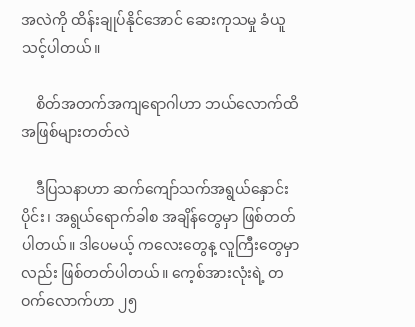အလဲကို ထိန်းချုပ်နိုင်အောင် ဆေးကုသမှု ခံယူသင့်ပါတယ်။

    စိတ်အတက်အကျရောဂါဟာ ဘယ်လောက်ထိ အဖြစ်များတတ်လဲ

    ဒီပြသနာဟာ ဆက်ကျော်သက်အရွယ်နှောင်းပိုင်း၊ အရွယ်ရောက်ခါစ အချိန်တွေမှာ ဖြစ်တတ်ပါတယ်။ ဒါပေမယ့် ကလေးတွေန့ လူကြီးတွေမှာလည်း ဖြစ်တတ်ပါတယ်။ ကေ့စ်အားလုံးရဲ့ တဝက်လောက်ဟာ ၂၅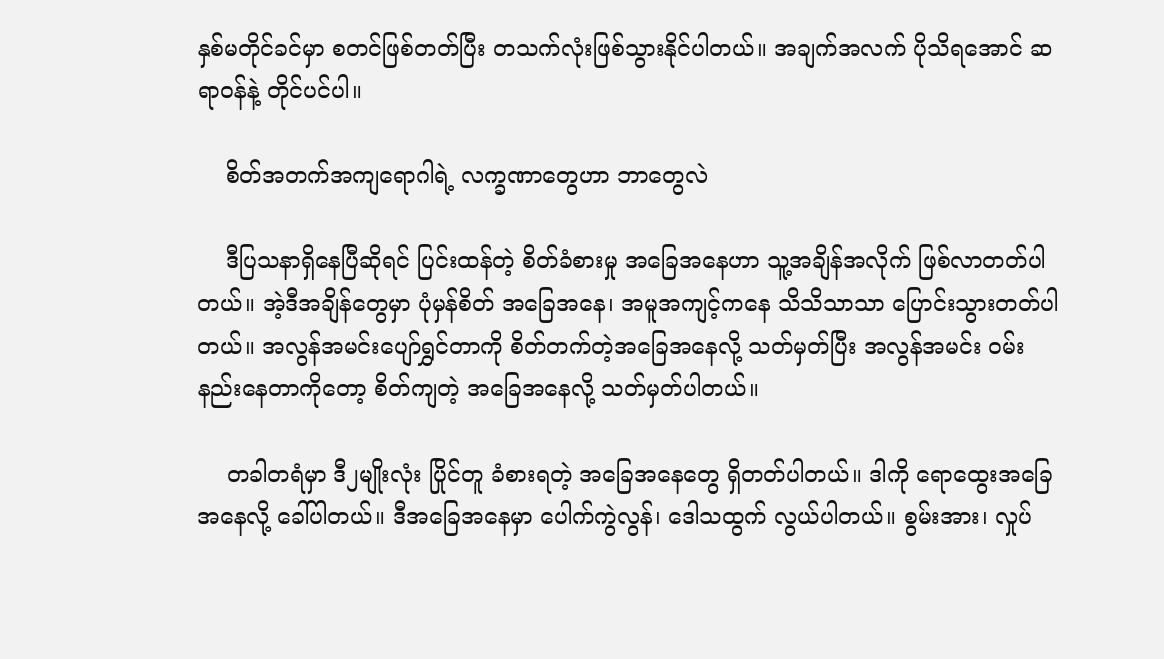နှစ်မတိုင်ခင်မှာ စတင်ဖြစ်တတ်ပြီး တသက်လုံးဖြစ်သွားနိုင်ပါတယ်။ အချက်အလက် ပိုသိရအောင် ဆရာဝန်နဲ့ တိုင်ပင်ပါ။

    စိတ်အတက်အကျရောဂါရဲ့ လက္ခဏာတွေဟာ ဘာတွေလဲ

    ဒီပြသနာရှိနေပြီဆိုရင် ပြင်းထန်တဲ့ စိတ်ခံစားမှု အခြေအနေဟာ သူ့အချိန်အလိုက် ဖြစ်လာတတ်ပါတယ်။ အဲ့ဒီအချိန်တွေမှာ ပုံမှန်စိတ် အခြေအနေ၊ အမူအကျင့်ကနေ သိသိသာသာ ပြောင်းသွားတတ်ပါတယ်။ အလွန်အမင်းပျော်ရွှင်တာကို စိတ်တက်တဲ့အခြေအနေလို့ သတ်မှတ်ပြီး အလွန်အမင်း ဝမ်းနည်းနေတာကိုတော့ စိတ်ကျတဲ့ အခြေအနေလို့ သတ်မှတ်ပါတယ်။

    တခါတရံမှာ ဒီ၂မျိုးလုံး ပြိုင်တူ ခံစားရတဲ့ အခြေအနေတွေ ရှိတတ်ပါတယ်။ ဒါကို ရောထွေးအခြေအနေလို့ ခေါ်ပါတယ်။ ဒီအခြေအနေမှာ ပေါက်ကွဲလွန်၊ ဒေါသထွက် လွယ်ပါတယ်။ စွမ်းအား၊ လှုပ်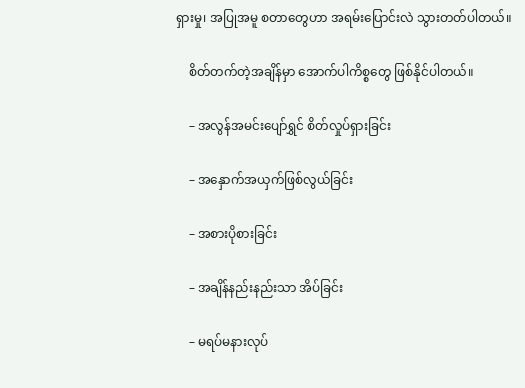ရှားမှု၊ အပြုအမူ စတာတွေဟာ အရမ်းပြောင်းလဲ သွားတတ်ပါတယ်။

    စိတ်တက်တဲ့အချိန်မှာ အောက်ပါကိစ္စတွေ ဖြစ်နိုင်ပါတယ်။

    – အလွန်အမင်းပျော်ရွှင် စိတ်လှုပ်ရှားခြင်း

    – အနှောက်အယှက်ဖြစ်လွယ်ခြင်း

    – အစားပိုစားခြင်း

    – အချိန်နည်းနည်းသာ အိပ်ခြင်း

    – မရပ်မနားလုပ်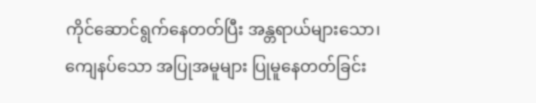ကိုင်ဆောင်ရွက်နေတတ်ပြီး အန္တရာယ်များသော၊ ကျေနပ်သော အပြုအမူများ ပြုမူနေတတ်ခြင်း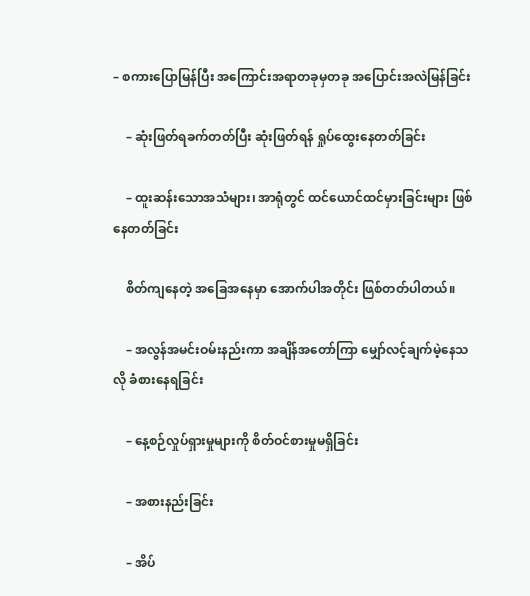– စကားပြောမြန်ပြီး အကြောင်းအရာတခုမှတခု အပြောင်းအလဲမြန်ခြင်း

    – ဆုံးဖြတ်ရခက်တတ်ပြီး ဆုံးဖြတ်ရန် ရှုပ်ထွေးနေတတ်ခြင်း

    – ထူးဆန်းသောအသံများ၊ အာရုံတွင် ထင်ယောင်ထင်မှားခြင်းများ ဖြစ်နေတတ်ခြင်း

    စိတ်ကျနေတဲ့ အခြေအနေမှာ အောက်ပါအတိုင်း ဖြစ်တတ်ပါတယ်။

    – အလွန်အမင်းဝမ်းနည်းကာ အချိန်အတော်ကြာ မျှော်လင့်ချက်မဲ့နေသလို ခံစားနေရခြင်း

    – နေ့စဉ်လှုပ်ရှားမှုများကို စိတ်ဝင်စားမှုမရှိခြင်း

    – အစားနည်းခြင်း

    – အိပ်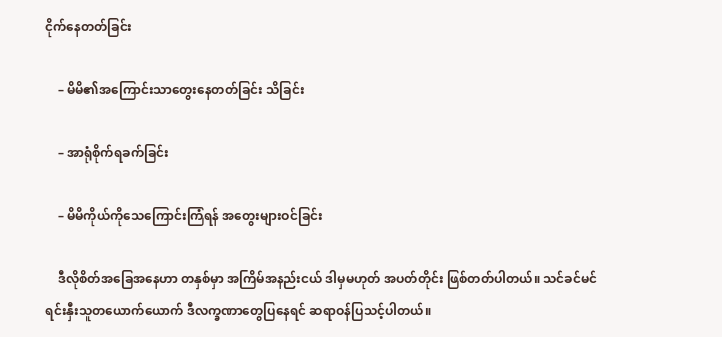ငိုက်နေတတ်ခြင်း

    – မိမိ၏အကြောင်းသာတွေးနေတတ်ခြင်း သိခြင်း

    – အာရုံစိုက်ရခက်ခြင်း

    – မိမိကိုယ်ကိုသေကြောင်းကြံရန် အတွေးများဝင်ခြင်း

    ဒီလိုစိတ်အခြေအနေဟာ တနှစ်မှာ အကြိမ်အနည်းငယ် ဒါမှမဟုတ် အပတ်တိုင်း ဖြစ်တတ်ပါတယ်။ သင်ခင်မင်ရင်းနှီးသူတယောက်ယောက် ဒီလက္ခဏာတွေပြနေရင် ဆရာဝန်ပြသင့်ပါတယ်။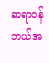ဆရာဝန်ဘယ်အ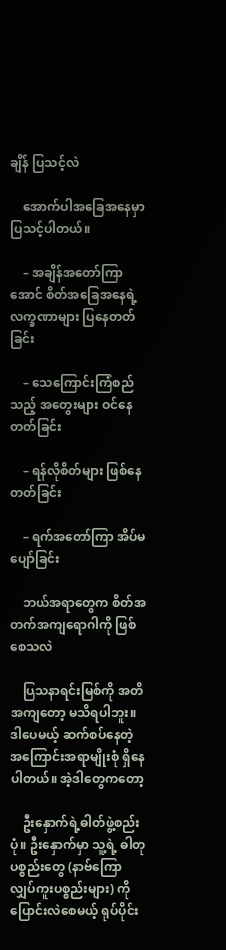ချိန် ပြသင့်လဲ

    အောက်ပါအခြေအနေမှာ ပြသင့်ပါတယ်။

    – အချိန်အတော်ကြာအောင် စိတ်အခြေအနေရဲ့ လက္ခဏာများ ပြနေတတ်ခြင်း

    – သေကြောင်းကြံစည်သည့် အတွေးများ ဝင်နေတတ်ခြင်း

    – ရန်လိုစိတ်များ ဖြစ်နေတတ်ခြင်း

    – ရက်အတော်ကြာ အိပ်မပျော်ခြင်း

    ဘယ်အရာတွေက စိတ်အတက်အကျရောဂါကို ဖြစ်စေသလဲ

    ပြသနာရင်းမြစ်ကို အတိအကျတော့ မသိရပါဘူး။ ဒါပေမယ့် ဆက်စပ်နေတဲ့ အကြောင်းအရာမျိုးစုံ ရှိနေပါတယ်။ အဲ့ဒါတွေကတော့

    ဦးနှောက်ရဲ့ဓါတ်ဖွဲ့စည်းပုံ။ ဦးနှောက်မှာ သူ့ရဲ့ ဓါတုပစ္စည်းတွေ (နာဗ်ကြောလျှပ်ကူးပစ္စည်းများ) ကို ပြောင်းလဲစေမယ့် ရုပ်ပိုင်း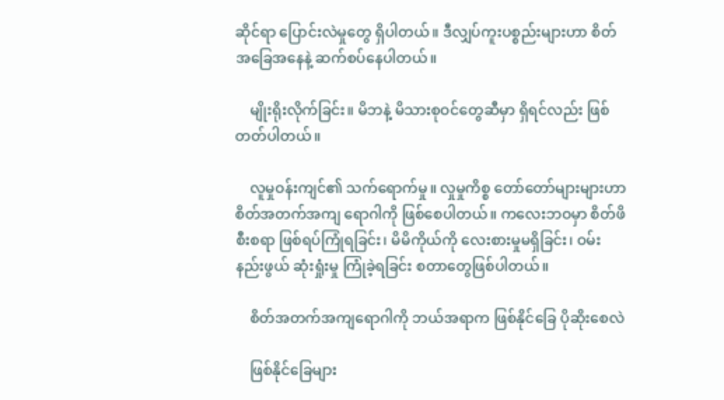ဆိုင်ရာ ပြောင်းလဲမှုတွေ ရှိပါတယ်။ ဒီလျှပ်ကူးပစ္စည်းများဟာ စိတ်အခြေအနေနဲ့ ဆက်စပ်နေပါတယ်။

    မျိုးရိုးလိုက်ခြင်း။ မိဘနဲ့ မိသားစုဝင်တွေဆီမှာ ရှိရင်လည်း ဖြစ်တတ်ပါတယ်။

    လူမှုဝန်းကျင်၏ သက်ရောက်မှု။ လှုမှုကိစ္စ တော်တော်များများဟာ စိတ်အတက်အကျ ရောဂါကို ဖြစ်စေပါတယ်။ ကလေးဘဝမှာ စိတ်ဖိစီးစရာ ဖြစ်ရပ်ကြုံရခြင်း၊ မိမိကိုယ်ကို လေးစားမှုမရှိခြင်း၊ ဝမ်းနည်းဖွယ် ဆုံးရှုံးမှု ကြုံခဲ့ရခြင်း စတာတွေဖြစ်ပါတယ်။

    စိတ်အတက်အကျရောဂါကို ဘယ်အရာက ဖြစ်နိုင်ခြေ ပိုဆိုးစေလဲ

    ဖြစ်နိုင်ခြေများ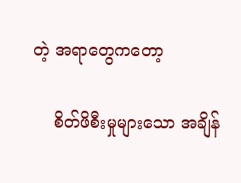တဲ့ အရာတွေကတော့

    စိတ်ဖိစီးမှုများသော အချိန်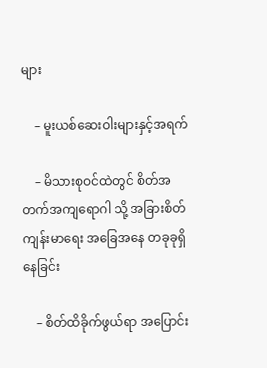များ

    – မူးယစ်ဆေးဝါးများနှင့်အရက်

    – မိသားစုဝင်ထဲတွင် စိတ်အတက်အကျရောဂါ သို့ အခြားစိတ်ကျန်းမာရေး အခြေအနေ တခုခုရှိနေခြင်း

    – စိတ်ထိခိုက်ဖွယ်ရာ အပြောင်း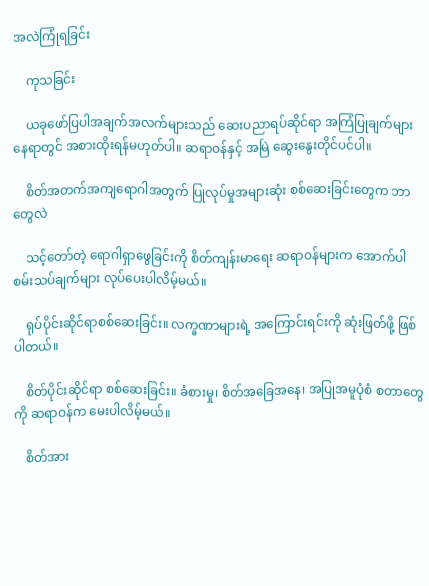အလဲကြုံရခြင်း

    ကုသခြင်း

    ယခုဖော်ပြပါအချက်အလက်များသည် ဆေးပညာရပ်ဆိုင်ရာ အကြံပြုချက်များနေရာတွင် အစားထိုးရန်မဟုတ်ပါ။ ဆရာဝန်နှင့် အမြဲ ဆွေးနွေးတိုင်ပင်ပါ။

    စိတ်အတက်အကျရောဂါအတွက် ပြုလုပ်မှုအများဆုံး စစ်ဆေးခြင်းတွေက ဘာတွေလဲ

    သင့်တော်တဲ့ ရောဂါရှာဖွေခြင်းကို စိတ်ကျန်းမာရေး ဆရာဝန်များက အောက်ပါစမ်းသပ်ချက်များ လုပ်ပေးပါလိမ့်မယ်။

    ရုပ်ပိုင်းဆိုင်ရာစစ်ဆေးခြင်း။ လက္ခဏာများရဲ့ အကြောင်းရင်းကို ဆုံးဖြတ်ဖို့ ဖြစ်ပါတယ်။

    စိတ်ပိုင်းဆိုင်ရာ စစ်ဆေးခြင်း။ ခံစားမှု၊ စိတ်အခြေအနေ၊ အပြုအမူပုံစံ စတာတွေကို ဆရာဝန်က မေးပါလိမ့်မယ်။

    စိတ်အား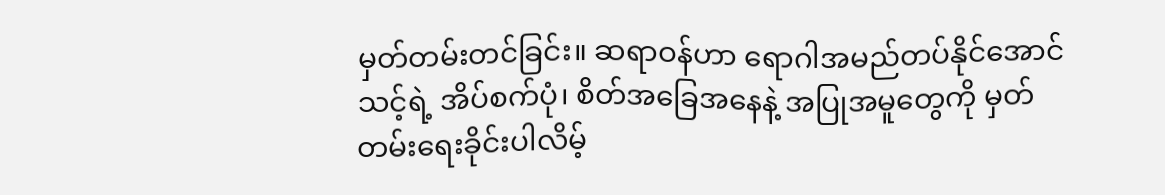မှတ်တမ်းတင်ခြင်း။ ဆရာဝန်ဟာ ရောဂါအမည်တပ်နိုင်အောင် သင့်ရဲ့ အိပ်စက်ပုံ၊ စိတ်အခြေအနေနဲ့ အပြုအမူတွေကို မှတ်တမ်းရေးခိုင်းပါလိမ့်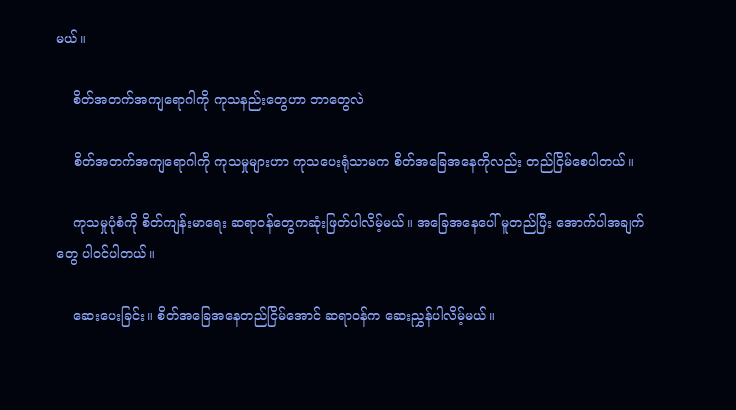မယ်။

    စိတ်အတက်အကျရောဂါကို ကုသနည်းတွေဟာ ဘာတွေလဲ

    စိတ်အတက်အကျရောဂါကို ကုသမှုများဟာ ကုသပေးရုံသာမက စိတ်အခြေအနေကိုလည်း တည်ငြိမ်စေပါတယ်။

    ကုသမှုပုံစံကို စိတ်ကျန်းမာရေး ဆရာဝန်တွေကဆုံးဖြတ်ပါလိမ့်မယ်။ အခြေအနေပေါ် မူတည်ပြီး အောက်ပါအချက်တွေ ပါဝင်ပါတယ်။

    ဆေးပေးခြင်း။ စိတ်အခြေအနေတည်ငြိမ်အောင် ဆရာဝန်က ဆေးညွှန်ပါလိမ့်မယ်။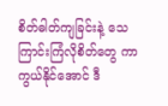စိတ်ဓါတ်ကျခြင်းနဲ့ သေကြာင်းကြံလိုစိတ်တွေ ကာကွယ်နိုင်အောင် ဒီ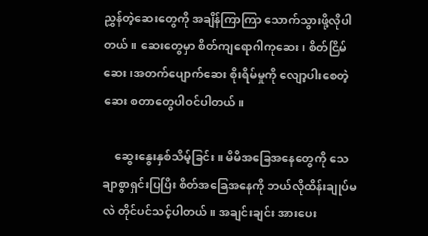ညွှန်တဲ့ဆေးတွေကို အချိန်ကြာကြာ သောက်သွားဖို့လိုပါတယ်။ ဆေးတွေမှာ စိတ်ကျရောဂါကုဆေး၊ စိတ်ငြိမ်ဆေး၊အတက်ပျောက်ဆေး စိုးရိမ်မှုကို လျော့ပါးစေတဲ့ဆေး စတာတွေပါဝင်ပါတယ်။

    ဆွေးနွေးနှစ်သိမ့်ခြင်း။ မိမိအခြေအနေတွေကို သေချာစွာရှင်းပြပြိး စိတ်အခြေအနေကို ဘယ်လိုထိန်းချုပ်မလဲ တိုင်ပင်သင့်ပါတယ်။ အချင်းချင်း အားပေး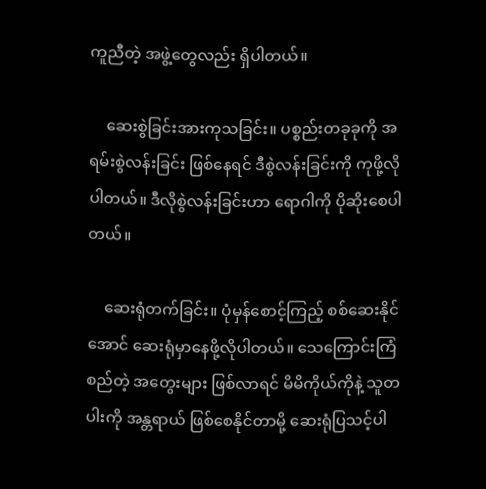ကူညီတဲ့ အဖွဲ့တွေလည်း ရှိပါတယ်။

    ဆေးစွဲခြင်းအားကုသခြင်း။ ပစ္စည်းတခုခုကို အရမ်းစွဲလန်းခြင်း ဖြစ်နေရင် ဒီစွဲလန်းခြင်းကို ကုဖို့လိုပါတယ်။ ဒီလိုစွဲလန်းခြင်းဟာ ရောဂါကို ပိုဆိုးစေပါတယ်။

    ဆေးရုံတက်ခြင်း။ ပုံမှန်စောင့်ကြည့် စစ်ဆေးနိုင်အောင် ဆေးရုံမှာနေဖို့လိုပါတယ်။ သေကြောင်းကြံစည်တဲ့ အတွေးများ ဖြစ်လာရင် မိမိကိုယ်ကိုနဲ့ သူတပါးကို အန္တရာယ် ဖြစ်စေနိုင်တာမို့ ဆေးရုံပြသင့်ပါ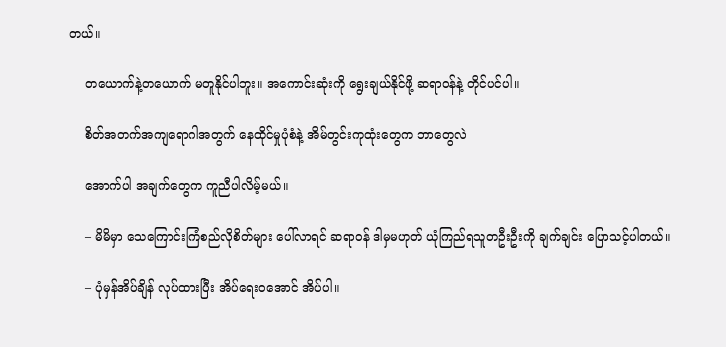တယ်။

    တယောက်နဲ့တယောက် မတူနိုင်ပါဘူး။ အကောင်းဆုံးကို ရွေးချယ်နိုင်ဖို့ ဆရာဝန်နဲ့ တိုင်ပင်ပါ။

    စိတ်အတက်အကျရောဂါအတွက် နေထိုင်မှုပုံစံနဲ့ အိမ်တွင်းကုထုံးတွေက ဘာတွေလဲ

    အောက်ပါ အချက်တွေက ကူညီပါလိမ့်မယ်။

    – မိမိမှာ သေကြောင်းကြံစည်လိုစိတ်များ ပေါ်လာရင် ဆရာဝန် ဒါမှမဟုတ် ယုံကြည်ရသူတဦးဦးကို ချက်ချင်း ပြောသင့်ပါတယ်။

    – ပုံမှန်အိပ်ချိန် လုပ်ထားပြီး အိပ်ရေးဝအောင် အိပ်ပါ။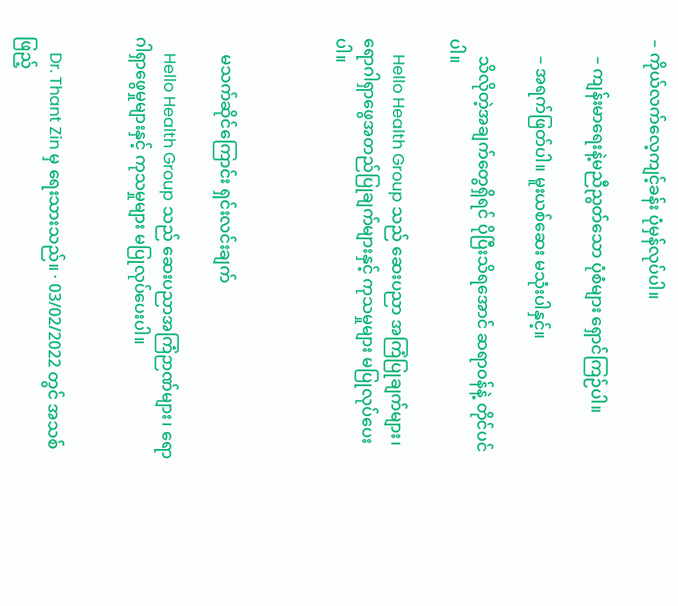– ကိုယ်လက်လေ့ကျင့်ခန်း ပုံမှန်လုပ်ပါ။

    – ကျန်းမာရေးနဲ့မညီညွတ်သော ပုံစံများ ရှောင်ကြဉ်ပါ။

    – အရက်ဖြတ်ပါ။ မူးယစ်ဆေး မသုံးပါနှင့်။

    သိလိုတဲ့အချက်တွေရှိရင် ပိုပြီးသိရအောင် ဆရာဝန်နဲ့ တိုင်ပင်ပါ။

    Hello Health Group သည် ဆေးပညာ အကြံပြုချက်များ၊ ရောဂါရှာဖွေအတည်ပြုချက်များနှင့် ကုသမှုများ မပြုလုပ်ပေးပါ။



    မသက်ဆိုင်ကြောင်း ရှင်းလင်းချက်

    Hello Health Group သည် ဆေးပညာအကြံဉာဏ်များ၊ ရောဂါရှာဖွေမှုများနှင့် ကုသမှုများ မပြုလုပ်ပေးပါ။


    Dr. Thant Zin မှ ရေးသားသည်။ · 03/02/2022 တွင် အသစ်ဖြည့်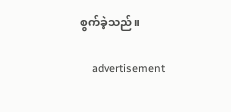စွက်ခဲ့သည်။

    advertisement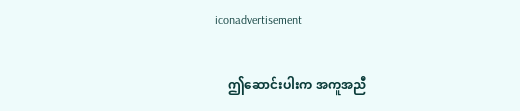iconadvertisement

    ဤဆောင်းပါးက အကူအညီ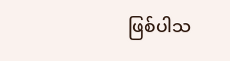ဖြစ်ပါသ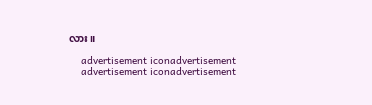လား။

    advertisement iconadvertisement
    advertisement iconadvertisement